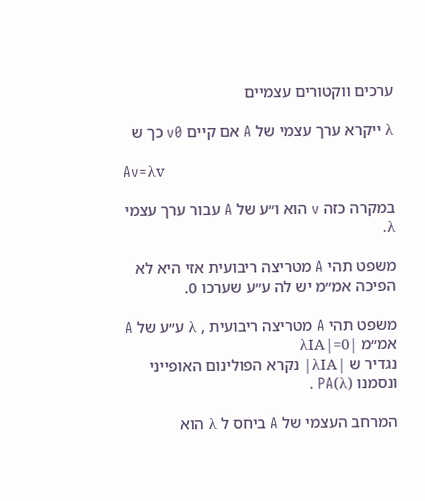ערכים ווקטורים עצמיים

λ ייקרא ערך עצמי של A אם קיים v0 כך ש

Av=λv

במקרה כזה v הוא ו״ע של A עבור ערך עצמי λ.

משפט תהי A מטריצה ריבועית אזי היא לא הפיכה אמ״מ יש לה ע״ע שערכו 0.

משפט תהי A מטריצה ריבועית , λ ע״ע של A אמ״מ |λIA|=0
נגדיר ש |λIA| נקרא הפולינום האופייני ונסמנו PA(λ) .

המרחב העצמי של A ביחס ל λ הוא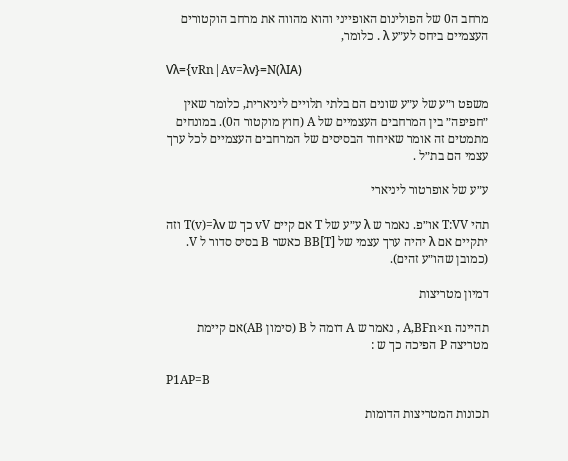מרחב ה0 של הפולינום האופייני והוא מהווה את מרחב הוקטורים העצמיים ביחס לע״ע λ . כלומר,

Vλ={vRn|Av=λv}=N(λIA)

משפט ו״ע של ע״ע שונים הם בלתי תלויים ליניארית, כלומר שאין ״חפיפה״ בין המרחבים העצמיים של A (חוץ מוקטור ה0). במונחים מתמטים זה אומר שאיחוד הבסיסים של המרחבים העצמיים לכל ערך עצמי הם בת״ל .

ע״ע של אופרטור ליניארי

תהי T:VV או״פ. נאמר ש λ ע״ע של T אם קיים vV כך ש T(v)=λv וזה יתקיים אם λ יהיה ערך עצמי של [T]BB כאשר B בסיס סדור ל V. (כמובן שהו״ע זהים).

דמיון מטריצות

תהיינה A,BFn×n , נאמר ש A דומה ל B (סימון AB)אם קיימת מטריצה P הפיכה כך ש :

P1AP=B

תכונות המטריצות הדומות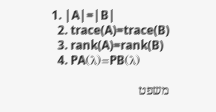1. |A|=|B|
  2. trace(A)=trace(B)
  3. rank(A)=rank(B)
  4. PA(λ)=PB(λ)

משפט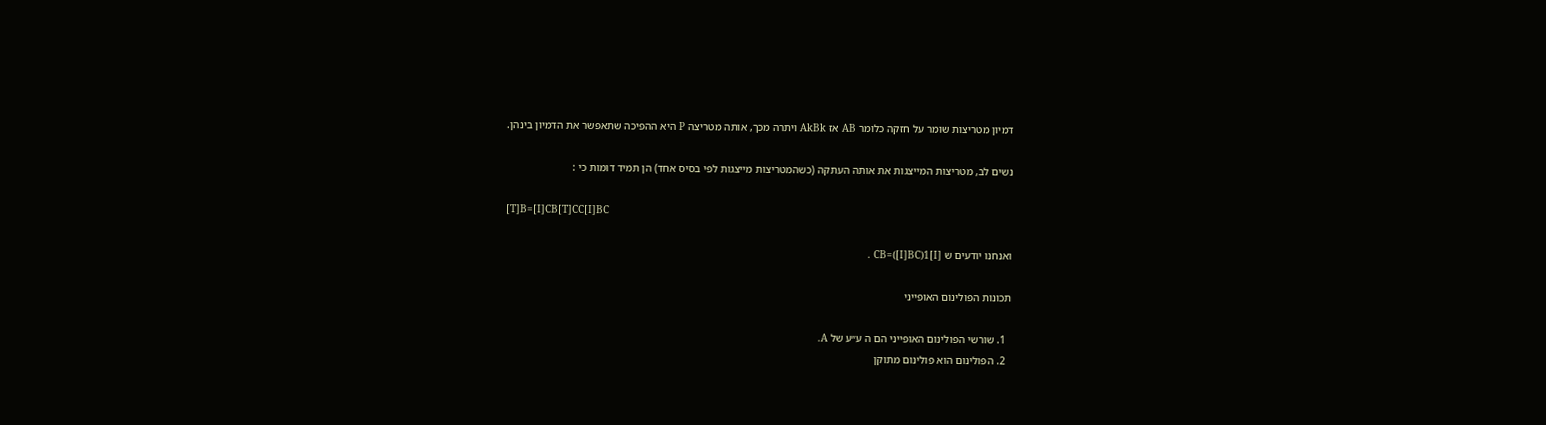דמיון מטריצות שומר על חזקה כלומר AB אז AkBk ויתרה מכך, אותה מטריצה P היא ההפיכה שתאפשר את הדמיון בינהן.

נשים לב, מטריצות המייצגות את אותה העתקה (כשהמטריצות מייצגות לפי בסיס אחד) הן תמיד דומות כי :

[T]B=[I]CB[T]CC[I]BC

ואנחנו יודעים ש [I]CB=([I]BC)1 .

תכונות הפולינום האופייני

  1. שורשי הפולינום האופייני הם ה ע״ע של A.
  2. הפולינום הוא פולינום מתוקן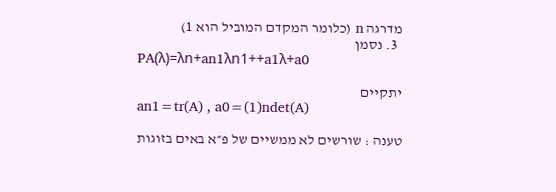מדרגה n (כלומר המקדם המוביל הוא 1)
  3. נסמן
PA(λ)=λn+an1λn1++a1λ+a0

יתקיים
an1=tr(A) , a0=(1)ndet(A)

טענה : שורשים לא ממשיים של פ״א באים בזוגות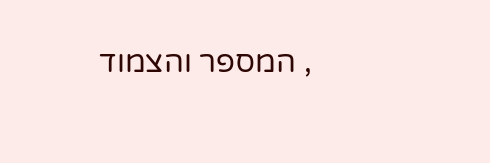, המספר והצמוד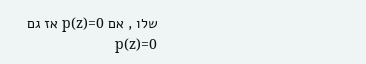שלו , אם p(z)=0 אז גם p(z)=0